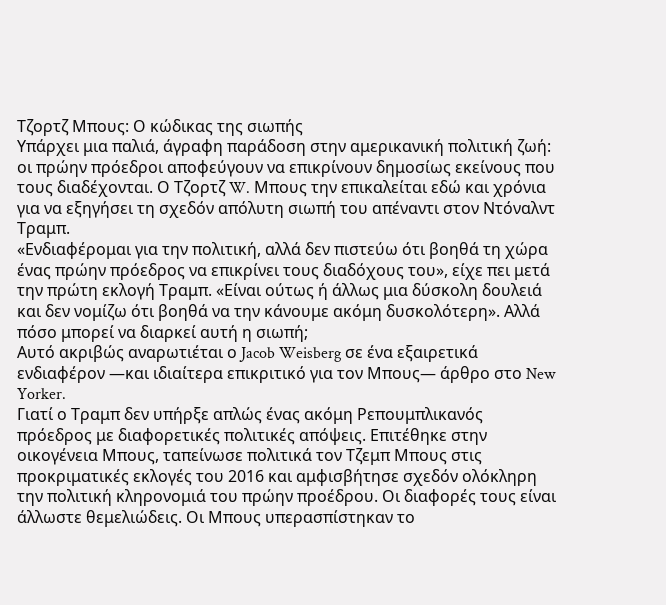Τζορτζ Μπους: Ο κώδικας της σιωπής
Υπάρχει μια παλιά, άγραφη παράδοση στην αμερικανική πολιτική ζωή: οι πρώην πρόεδροι αποφεύγουν να επικρίνουν δημοσίως εκείνους που τους διαδέχονται. Ο Τζορτζ W. Μπους την επικαλείται εδώ και χρόνια για να εξηγήσει τη σχεδόν απόλυτη σιωπή του απέναντι στον Ντόναλντ Τραμπ.
«Ενδιαφέρομαι για την πολιτική, αλλά δεν πιστεύω ότι βοηθά τη χώρα ένας πρώην πρόεδρος να επικρίνει τους διαδόχους του», είχε πει μετά την πρώτη εκλογή Τραμπ. «Είναι ούτως ή άλλως μια δύσκολη δουλειά και δεν νομίζω ότι βοηθά να την κάνουμε ακόμη δυσκολότερη». Αλλά πόσο μπορεί να διαρκεί αυτή η σιωπή;
Αυτό ακριβώς αναρωτιέται ο Jacob Weisberg σε ένα εξαιρετικά ενδιαφέρον —και ιδιαίτερα επικριτικό για τον Μπους— άρθρο στο New Yorker.
Γιατί ο Τραμπ δεν υπήρξε απλώς ένας ακόμη Ρεπουμπλικανός πρόεδρος με διαφορετικές πολιτικές απόψεις. Επιτέθηκε στην οικογένεια Μπους, ταπείνωσε πολιτικά τον Τζεμπ Μπους στις προκριματικές εκλογές του 2016 και αμφισβήτησε σχεδόν ολόκληρη την πολιτική κληρονομιά του πρώην προέδρου. Οι διαφορές τους είναι άλλωστε θεμελιώδεις. Οι Μπους υπερασπίστηκαν το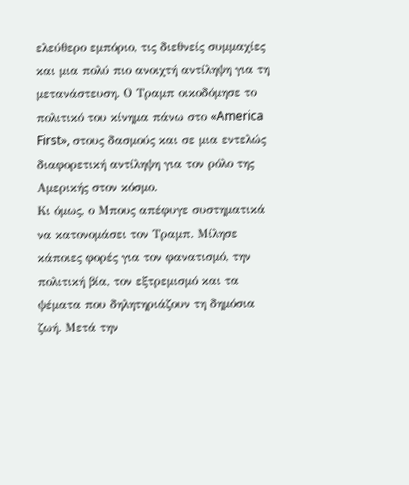ελεύθερο εμπόριο, τις διεθνείς συμμαχίες και μια πολύ πιο ανοιχτή αντίληψη για τη μετανάστευση. Ο Τραμπ οικοδόμησε το πολιτικό του κίνημα πάνω στο «America First», στους δασμούς και σε μια εντελώς διαφορετική αντίληψη για τον ρόλο της Αμερικής στον κόσμο.
Κι όμως, ο Μπους απέφυγε συστηματικά να κατονομάσει τον Τραμπ. Μίλησε κάποιες φορές για τον φανατισμό, την πολιτική βία, τον εξτρεμισμό και τα ψέματα που δηλητηριάζουν τη δημόσια ζωή. Μετά την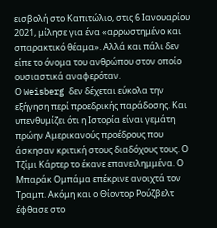εισβολή στο Καπιτώλιο, στις 6 Ιανουαρίου 2021, μίλησε για ένα «αρρωστημένο και σπαρακτικό θέαμα». Αλλά και πάλι δεν είπε το όνομα του ανθρώπου στον οποίο ουσιαστικά αναφερόταν.
Ο Weisberg δεν δέχεται εύκολα την εξήγηση περί προεδρικής παράδοσης. Και υπενθυμίζει ότι η Ιστορία είναι γεμάτη πρώην Αμερικανούς προέδρους που άσκησαν κριτική στους διαδόχους τους. Ο Τζίμι Κάρτερ το έκανε επανειλημμένα. Ο Μπαράκ Ομπάμα επέκρινε ανοιχτά τον Τραμπ. Ακόμη και ο Θίοντορ Ρούζβελτ έφθασε στο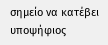σημείο να κατέβει υποψήφιος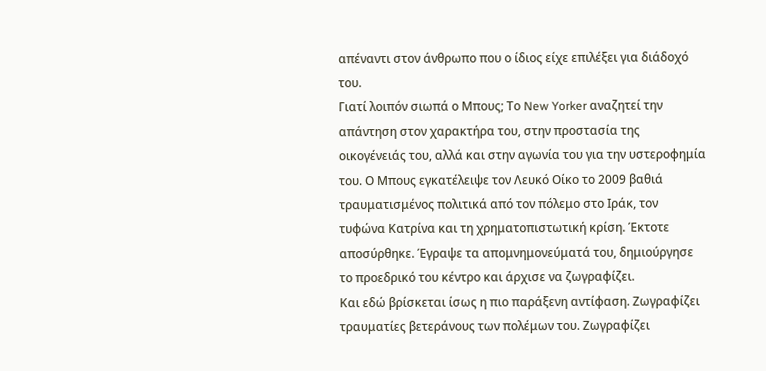απέναντι στον άνθρωπο που ο ίδιος είχε επιλέξει για διάδοχό του.
Γιατί λοιπόν σιωπά ο Μπους; Το New Yorker αναζητεί την απάντηση στον χαρακτήρα του, στην προστασία της οικογένειάς του, αλλά και στην αγωνία του για την υστεροφημία του. Ο Μπους εγκατέλειψε τον Λευκό Οίκο το 2009 βαθιά τραυματισμένος πολιτικά από τον πόλεμο στο Ιράκ, τον τυφώνα Κατρίνα και τη χρηματοπιστωτική κρίση. Έκτοτε αποσύρθηκε. Έγραψε τα απομνημονεύματά του, δημιούργησε το προεδρικό του κέντρο και άρχισε να ζωγραφίζει.
Και εδώ βρίσκεται ίσως η πιο παράξενη αντίφαση. Ζωγραφίζει τραυματίες βετεράνους των πολέμων του. Ζωγραφίζει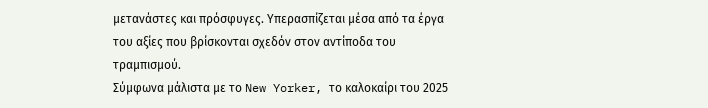μετανάστες και πρόσφυγες. Υπερασπίζεται μέσα από τα έργα του αξίες που βρίσκονται σχεδόν στον αντίποδα του τραμπισμού.
Σύμφωνα μάλιστα με το New Yorker, το καλοκαίρι του 2025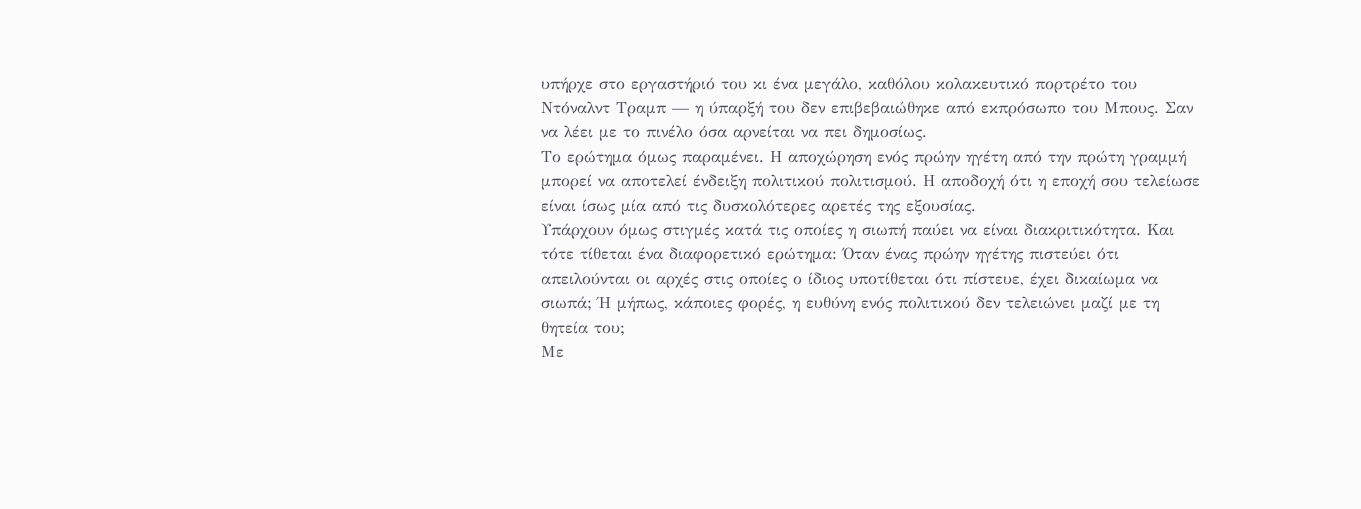υπήρχε στο εργαστήριό του κι ένα μεγάλο, καθόλου κολακευτικό πορτρέτο του Ντόναλντ Τραμπ — η ύπαρξή του δεν επιβεβαιώθηκε από εκπρόσωπο του Μπους. Σαν να λέει με το πινέλο όσα αρνείται να πει δημοσίως.
Το ερώτημα όμως παραμένει. Η αποχώρηση ενός πρώην ηγέτη από την πρώτη γραμμή μπορεί να αποτελεί ένδειξη πολιτικού πολιτισμού. Η αποδοχή ότι η εποχή σου τελείωσε είναι ίσως μία από τις δυσκολότερες αρετές της εξουσίας.
Υπάρχουν όμως στιγμές κατά τις οποίες η σιωπή παύει να είναι διακριτικότητα. Και τότε τίθεται ένα διαφορετικό ερώτημα: Όταν ένας πρώην ηγέτης πιστεύει ότι απειλούνται οι αρχές στις οποίες ο ίδιος υποτίθεται ότι πίστευε, έχει δικαίωμα να σιωπά; Ή μήπως, κάποιες φορές, η ευθύνη ενός πολιτικού δεν τελειώνει μαζί με τη θητεία του;
Με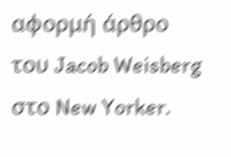αφορμή άρθρο του Jacob Weisberg στο New Yorker.